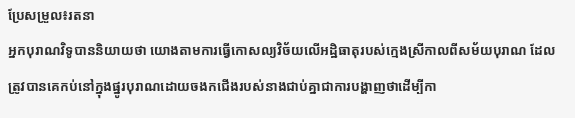ប្រែសម្រួល៖រតនា
អ្នកបុរាណវិទូបាននិយាយថា យោងតាមការធ្វើកោសល្យវិច័យលើអដ្ឋិធាតុរបស់ក្មេងស្រីកាលពីសម័យបុរាណ ដែលត្រូវបានគេកប់នៅក្នុងផ្នូរបុរាណដោយចងកជើងរបស់នាងជាប់គ្នាជាការបង្ហាញថាដើម្បីកា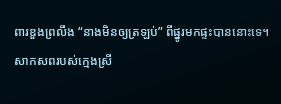ពារឌួងព្រលឹង “នាងមិនឲ្យត្រឡប់” ពីផ្នូរមកផ្ទះបាននោះទេ។
សាកសពរបស់ក្មេងស្រី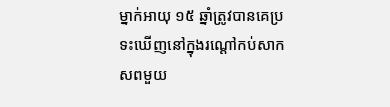ម្នាក់អាយុ ១៥ ឆ្នាំត្រូវបានគេប្រទះឃើញនៅក្នុងរណ្តៅកប់សាកសពមួយ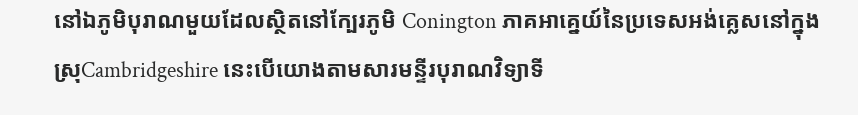នៅឯភូមិបុរាណមួយដែលស្ថិតនៅក្បែរភូមិ Conington ភាគអាគ្នេយ៍នៃប្រទេសអង់គ្លេសនៅក្នុងស្រុCambridgeshire នេះបើយោងតាមសារមន្ទីរបុរាណវិទ្យាទី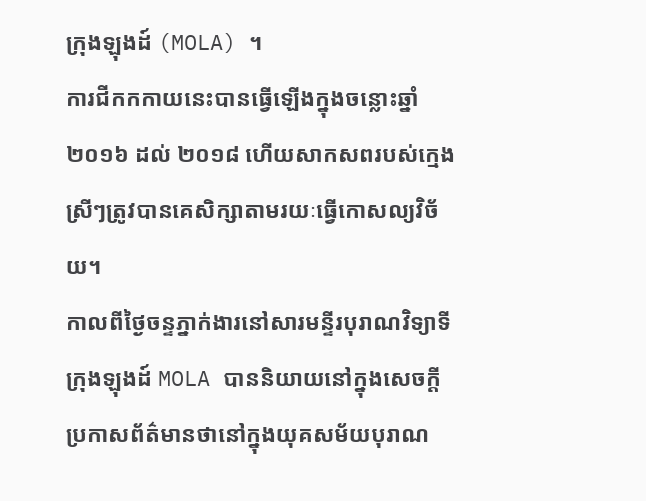ក្រុងឡុងដ៍ (MOLA) ។
ការជីកកកាយនេះបានធ្វើឡើងក្នុងចន្លោះឆ្នាំ ២០១៦ ដល់ ២០១៨ ហើយសាកសពរបស់ក្មេងស្រីៗត្រូវបានគេសិក្សាតាមរយៈធ្វើកោសល្យវិច័យ។
កាលពីថ្ងៃចន្ទភ្នាក់ងារនៅសារមន្ទីរបុរាណវិទ្យាទីក្រុងឡុងដ៍ MOLA បាននិយាយនៅក្នុងសេចក្តីប្រកាសព័ត៌មានថានៅក្នុងយុគសម័យបុរាណ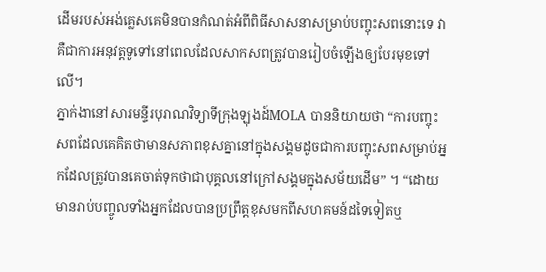ដើមរបស់អង់គ្លេសគេមិនបានកំណត់អំពីពិធីសាសនាសម្រាប់បញ្ចុះសពនោះទេ វាគឺជាការអនុវត្តទូទៅនៅពេលដែលសាកសពត្រូវបានរៀបចំឡើងឲ្យបែរមុខទៅលើ។
ភ្នាក់ងានៅសារមន្ទីរបុរាណវិទ្យាទីក្រុងឡុងដ៍MOLA បាននិយាយថា “ការបញ្ចុះសពដែលគេគិតថាមានសភាពខុសគ្នានៅក្នុងសង្គមដូចជាការបញ្ចុះសពសម្រាប់អ្នកដែលត្រូវបានគេចាត់ទុកថាជាបុគ្គលនៅក្រៅសង្គមក្នុងសម័យដើម” ។ “ដោយមានរាប់បញ្ចូលទាំងអ្នកដែលបានប្រព្រឹត្តខុសមកពីសហគមន៍ដទៃទៀតឬ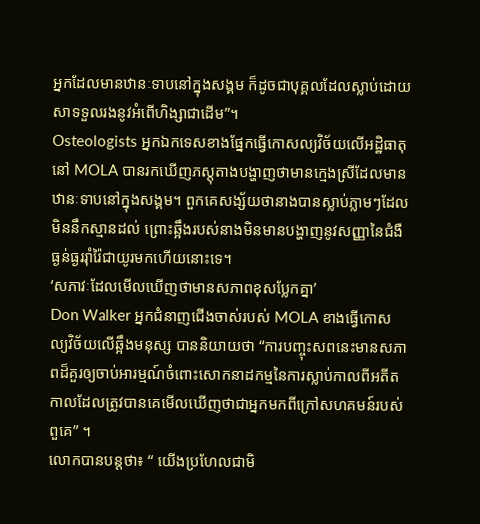អ្នកដែលមានឋានៈទាបនៅក្នុងសង្គម ក៏ដូចជាបុគ្គលដែលស្លាប់ដោយសាទទួលរងនូវអំពើហិង្សាជាដើម”។
Osteologists អ្នកឯកទេសខាងផ្នែកធ្វើកោសល្យវិច័យលើអដ្ឋិធាតុនៅ MOLA បានរកឃើញភស្តុតាងបង្ហាញថាមានក្មេងស្រីដែលមានឋានៈទាបនៅក្នុងសង្គម។ ពួកគេសង្ស័យថានាងបានស្លាប់ភ្លាមៗដែលមិននឹកស្មានដល់ ព្រោះឆ្អឹងរបស់នាងមិនមានបង្ហាញនូវសញ្ញានៃជំងឺធ្ងន់ធ្ងររ៉ាំរ៉ៃជាយូរមកហើយនោះទេ។
‘សភាវៈដែលមើលឃើញថាមានសភាពខុសប្លែកគ្នា’
Don Walker អ្នកជំនាញជើងចាស់របស់ MOLA ខាងធ្វើកោសល្យវិច័យលើឆ្អឹងមនុស្ស បាននិយាយថា “ការបញ្ចុះសពនេះមានសភាពដ៏គួរឲ្យចាប់អារម្មណ៍ចំពោះសោកនាដកម្មនៃការស្លាប់កាលពីអតីតកាលដែលត្រូវបានគេមើលឃើញថាជាអ្នកមកពីក្រៅសហគមន៍របស់ពួគេ” ។
លោកបានបន្តថា៖ “ យើងប្រហែលជាមិ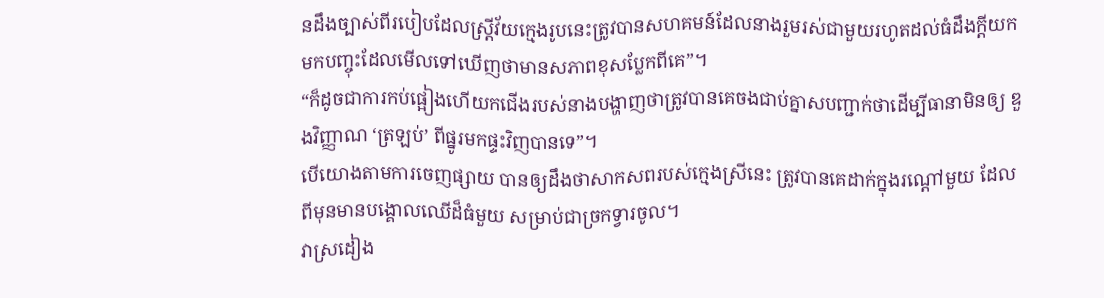នដឹងច្បាស់ពីរបៀបដែលស្ត្រីវ័យក្មេងរូបនេះត្រូវបានសហគមន៍ដែលនាងរួមរស់ជាមួយរហូតដល់ធំដឹងក្តីយកមកបញ្ចុះដែលមើលទៅឃើញថាមានសភាពខុសប្លែកពីគេ”។
“ក៏ដូចជាការកប់ផ្អៀងហើយកជើងរបស់នាងបង្ហាញថាត្រូវបានគេចងជាប់គ្នាសបញ្ជាក់ថាដើម្បីធានាមិនឲ្យ ឌួងវិញ្ញាណ ‘ត្រឡប់’ ពីផ្នូរមកផ្ទះវិញបានទេ”។
បើយោងតាមការចេញផ្សាយ បានឲ្យដឹងថាសាកសពរបស់ក្មេងស្រីនេះ ត្រូវបានគេដាក់ក្នុងរណ្តៅមួយ ដែលពីមុនមានបង្គោលឈើដ៏ធំមួយ សម្រាប់ជាច្រកទ្វារចូល។
វាស្រដៀង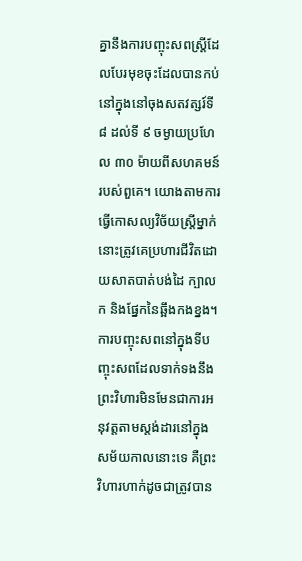គ្នានឹងការបញ្ចុះសពស្ត្រីដែលបែរមុខចុះដែលបានកប់នៅក្នុងនៅចុងសតវត្សរ៍ទី ៨ ដល់ទី ៩ ចម្ងាយប្រហែល ៣០ ម៉ាយពីសហគមន៍របស់ពួគេ។ យោងតាមការធ្វើកោសល្យវិច័យស្ត្រីម្នាក់នោះត្រូវគេប្រហារជីវិតដោយសាតបាត់បង់ដៃ ក្បាល ក និងផ្នែកនៃឆ្អឹងកងខ្នង។
ការបញ្ចុះសពនៅក្នុងទីបញ្ចុះសពដែលទាក់ទងនឹងព្រះវិហារមិនមែនជាការអនុវត្តតាមស្តង់ដារនៅក្នុងសម័យកាលនោះទេ គឺព្រះវិហារហាក់ដូចជាត្រូវបាន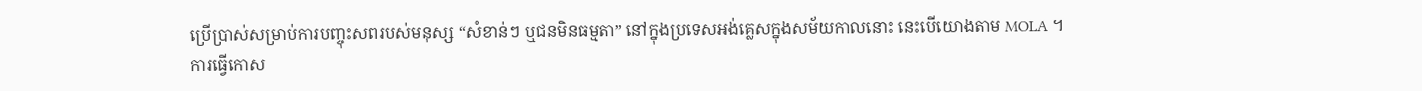ប្រើប្រាស់សម្រាប់ការបញ្ចុះសពរបស់មនុស្ស “សំខាន់ៗ ឬជនមិនធម្មតា” នៅក្នុងប្រទេសអង់គ្លេសក្នុងសម័យកាលនោះ នេះបើយោងតាម MOLA ។
ការធ្វើកោស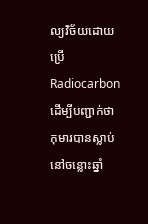ល្យវិច័យដោយប្រើ Radiocarbon ដើម្បីបញ្ជាក់ថាកុមារបានស្លាប់នៅចន្លោះឆ្នាំ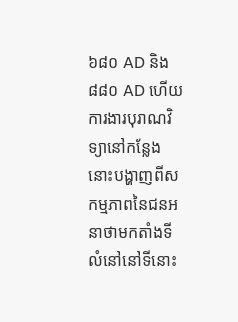៦៨០ AD និង ៨៨០ AD ហើយការងារបុរាណវិទ្យានៅកន្លែងនោះបង្ហាញពីសកម្មភាពនៃជនអនាថាមកតាំងទីលំនៅនៅទីនោះ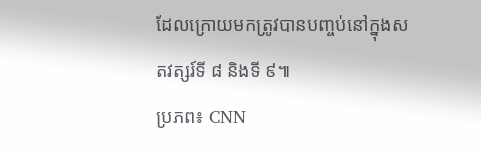ដែលក្រោយមកត្រូវបានបញ្ចប់នៅក្នុងសតវត្សរ៍ទី ៨ និងទី ៩៕
ប្រភព៖ CNN